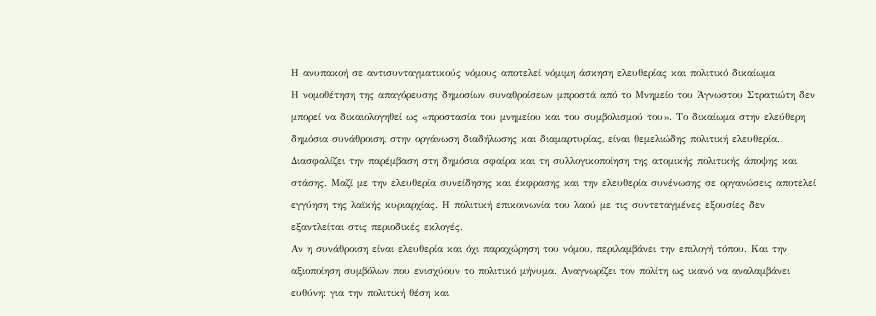Η ανυπακοή σε αντισυνταγματικούς νόμους αποτελεί νόμιμη άσκηση ελευθερίας και πολιτικό δικαίωμα
Η νομοθέτηση της απαγόρευσης δημοσίων συναθροίσεων μπροστά από το Μνημείο του Άγνωστου Στρατιώτη δεν μπορεί να δικαιολογηθεί ως «προστασία του μνημείου και του συμβολισμού του». Το δικαίωμα στην ελεύθερη δημόσια συνάθροιση, στην οργάνωση διαδήλωσης και διαμαρτυρίας, είναι θεμελιώδης πολιτική ελευθερία. Διασφαλίζει την παρέμβαση στη δημόσια σφαίρα και τη συλλογικοποίηση της ατομικής πολιτικής άποψης και στάσης. Μαζί με την ελευθερία συνείδησης και έκφρασης και την ελευθερία συνένωσης σε οργανώσεις αποτελεί εγγύηση της λαϊκής κυριαρχίας. Η πολιτική επικοινωνία του λαού με τις συντεταγμένες εξουσίες δεν εξαντλείται στις περιοδικές εκλογές.
Αν η συνάθροιση είναι ελευθερία και όχι παραχώρηση του νόμου, περιλαμβάνει την επιλογή τόπου. Και την αξιοποίηση συμβόλων που ενισχύουν το πολιτικό μήνυμα. Αναγνωρίζει τον πολίτη ως ικανό να αναλαμβάνει ευθύνη: για την πολιτική θέση και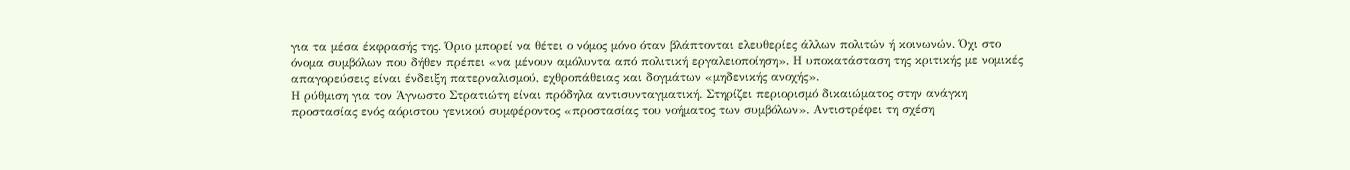για τα μέσα έκφρασής της. Όριο μπορεί να θέτει ο νόμος μόνο όταν βλάπτονται ελευθερίες άλλων πολιτών ή κοινωνών. Όχι στο όνομα συμβόλων που δήθεν πρέπει «να μένουν αμόλυντα από πολιτική εργαλειοποίηση». Η υποκατάσταση της κριτικής με νομικές απαγορεύσεις είναι ένδειξη πατερναλισμού, εχθροπάθειας και δογμάτων «μηδενικής ανοχής».
Η ρύθμιση για τον Άγνωστο Στρατιώτη είναι πρόδηλα αντισυνταγματική. Στηρίζει περιορισμό δικαιώματος στην ανάγκη προστασίας ενός αόριστου γενικού συμφέροντος «προστασίας του νοήματος των συμβόλων». Αντιστρέφει τη σχέση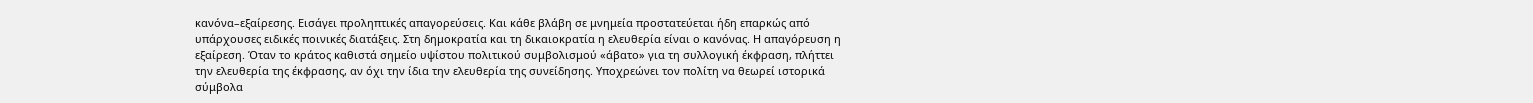κανόνα–εξαίρεσης. Εισάγει προληπτικές απαγορεύσεις. Και κάθε βλάβη σε μνημεία προστατεύεται ήδη επαρκώς από υπάρχουσες ειδικές ποινικές διατάξεις. Στη δημοκρατία και τη δικαιοκρατία η ελευθερία είναι ο κανόνας. Η απαγόρευση η εξαίρεση. Όταν το κράτος καθιστά σημείο υψίστου πολιτικού συμβολισμού «άβατο» για τη συλλογική έκφραση, πλήττει την ελευθερία της έκφρασης, αν όχι την ίδια την ελευθερία της συνείδησης. Υποχρεώνει τον πολίτη να θεωρεί ιστορικά σύμβολα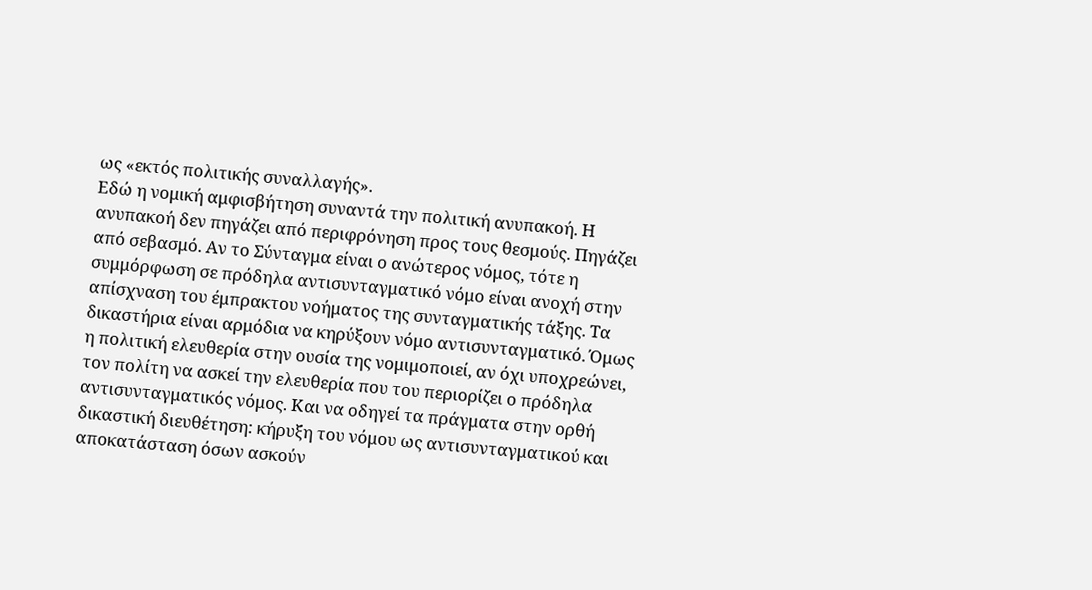ως «εκτός πολιτικής συναλλαγής».
Εδώ η νομική αμφισβήτηση συναντά την πολιτική ανυπακοή. Η ανυπακοή δεν πηγάζει από περιφρόνηση προς τους θεσμούς. Πηγάζει από σεβασμό. Αν το Σύνταγμα είναι ο ανώτερος νόμος, τότε η συμμόρφωση σε πρόδηλα αντισυνταγματικό νόμο είναι ανοχή στην απίσχναση του έμπρακτου νοήματος της συνταγματικής τάξης. Τα δικαστήρια είναι αρμόδια να κηρύξουν νόμο αντισυνταγματικό. Όμως η πολιτική ελευθερία στην ουσία της νομιμοποιεί, αν όχι υποχρεώνει, τον πολίτη να ασκεί την ελευθερία που του περιορίζει ο πρόδηλα αντισυνταγματικός νόμος. Και να οδηγεί τα πράγματα στην ορθή δικαστική διευθέτηση: κήρυξη του νόμου ως αντισυνταγματικού και αποκατάσταση όσων ασκούν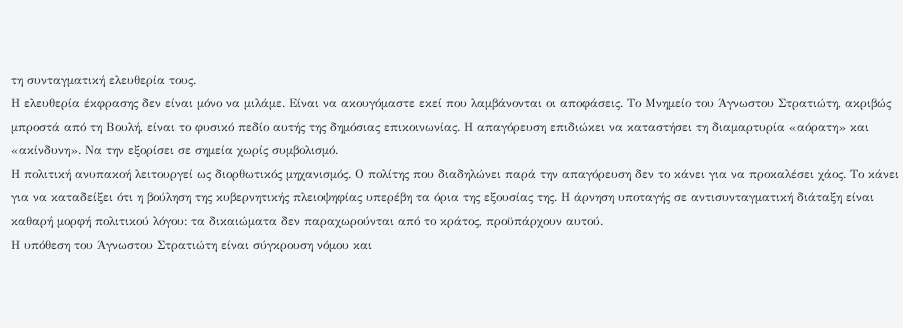τη συνταγματική ελευθερία τους.
Η ελευθερία έκφρασης δεν είναι μόνο να μιλάμε. Είναι να ακουγόμαστε εκεί που λαμβάνονται οι αποφάσεις. Το Μνημείο του Άγνωστου Στρατιώτη, ακριβώς μπροστά από τη Βουλή, είναι το φυσικό πεδίο αυτής της δημόσιας επικοινωνίας. Η απαγόρευση επιδιώκει να καταστήσει τη διαμαρτυρία «αόρατη» και «ακίνδυνη». Να την εξορίσει σε σημεία χωρίς συμβολισμό.
Η πολιτική ανυπακοή λειτουργεί ως διορθωτικός μηχανισμός. Ο πολίτης που διαδηλώνει παρά την απαγόρευση δεν το κάνει για να προκαλέσει χάος. Το κάνει για να καταδείξει ότι η βούληση της κυβερνητικής πλειοψηφίας υπερέβη τα όρια της εξουσίας της. Η άρνηση υποταγής σε αντισυνταγματική διάταξη είναι καθαρή μορφή πολιτικού λόγου: τα δικαιώματα δεν παραχωρούνται από το κράτος, προϋπάρχουν αυτού.
Η υπόθεση του Άγνωστου Στρατιώτη είναι σύγκρουση νόμου και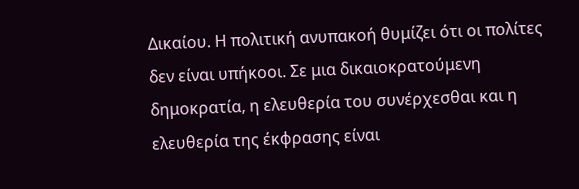Δικαίου. Η πολιτική ανυπακοή θυμίζει ότι οι πολίτες δεν είναι υπήκοοι. Σε μια δικαιοκρατούμενη δημοκρατία, η ελευθερία του συνέρχεσθαι και η ελευθερία της έκφρασης είναι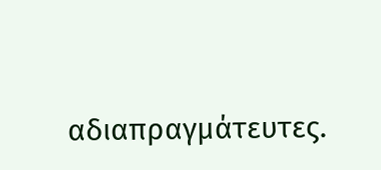αδιαπραγμάτευτες.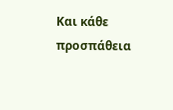Και κάθε προσπάθεια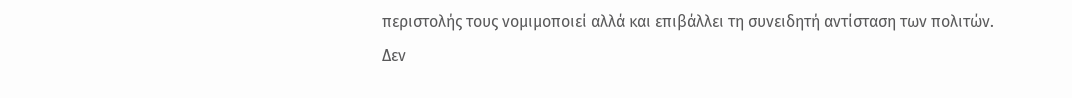περιστολής τους νομιμοποιεί αλλά και επιβάλλει τη συνειδητή αντίσταση των πολιτών.
Δεν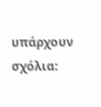υπάρχουν σχόλια: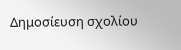Δημοσίευση σχολίου